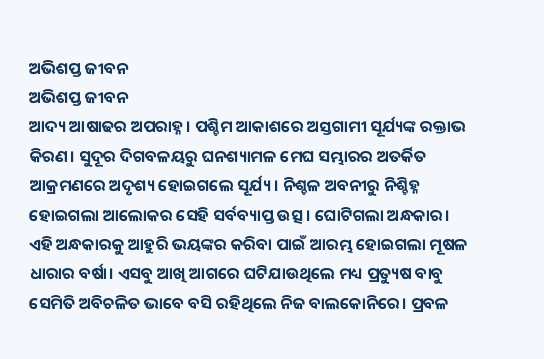ଅଭିଶପ୍ତ ଜୀବନ
ଅଭିଶପ୍ତ ଜୀବନ
ଆଦ୍ୟ ଆଷାଢର ଅପରାହ୍ନ। ପଶ୍ଚିମ ଆକାଶରେ ଅସ୍ତଗାମୀ ସୂର୍ଯ୍ୟଙ୍କ ରକ୍ତାଭ କିରଣ। ସୁଦୂର ଦିଗବଳୟରୁ ଘନଶ୍ୟାମଳ ମେଘ ସମ୍ଭାରର ଅତର୍କିତ ଆକ୍ରମଣରେ ଅଦୃଶ୍ୟ ହୋଇଗଲେ ସୂର୍ଯ୍ୟ। ନିଶ୍ଚଳ ଅବନୀରୁ ନିଶ୍ଚିହ୍ନ ହୋଇଗଲା ଆଲୋକର ସେହି ସର୍ବବ୍ୟାପ୍ତ ଉତ୍ସ। ଘୋଟିଗଲା ଅନ୍ଧକାର। ଏହି ଅନ୍ଧକାରକୁ ଆହୁରି ଭୟଙ୍କର କରିବା ପାଇଁ ଆରମ୍ଭ ହୋଇଗଲା ମୂଷଳ ଧାରାର ବର୍ଷା। ଏସବୁ ଆଖି ଆଗରେ ଘଟିଯାଉଥିଲେ ମଧ୍ୟ ପ୍ରତ୍ୟୁଷ ବାବୁ ସେମିତି ଅବିଚଳିତ ଭାବେ ବସି ରହିଥିଲେ ନିଜ ବାଲକୋନିରେ। ପ୍ରବଳ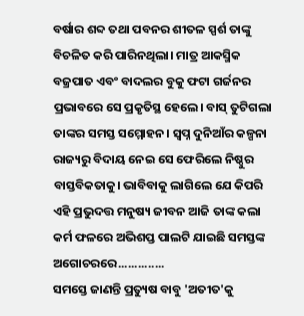ବର୍ଷାର ଶବ୍ଦ ତଥା ପବନର ଶୀତଳ ସ୍ପର୍ଶ ତାଙ୍କୁ ବିଚଳିତ କରି ପାରିନଥିଲା। ମାତ୍ର ଆକସ୍ମିକ ବଜ୍ରପାତ ଏବଂ ବାଦଲର ବୁକୁ ଫଟା ଗର୍ଜନର ପ୍ରଭାବରେ ସେ ପ୍ରକୃତିସ୍ଥ ହେଲେ। ବାସ୍ ତୁଟିଗଲା ତାଙ୍କର ସମସ୍ତ ସମ୍ମୋହନ। ସ୍ବପ୍ନ ଦୁନିଆଁର କଳ୍ପନା ରାଜ୍ୟରୁ ବିଦାୟ ନେଇ ସେ ଫେରିଲେ ନିଷ୍ଠୁର ବାସ୍ତବିକତାକୁ। ଭାବିବାକୁ ଲାଗିଲେ ଯେ କିପରି ଏହି ପ୍ରଭୁଦତ୍ତ ମନୁଷ୍ୟ ଜୀବନ ଆଜି ତାଙ୍କ କଲା କର୍ମ ଫଳରେ ଅଭିଶପ୍ତ ପାଲଟି ଯାଇଛି ସମସ୍ତଙ୍କ ଅଗୋଚରରେ..............
ସମସ୍ତେ ଜାଣନ୍ତି ପ୍ରତ୍ୟୁଷ ବାବୁ 'ଅତୀତ'କୁ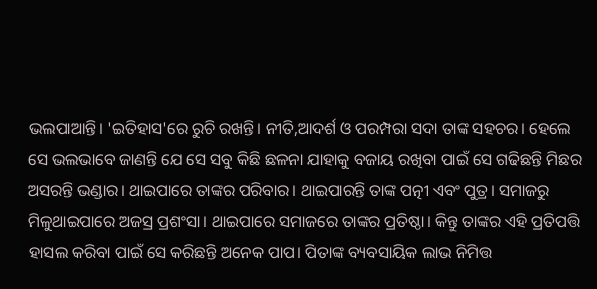ଭଲପାଆନ୍ତି। 'ଇତିହାସ'ରେ ରୁଚି ରଖନ୍ତି। ନୀତି,ଆଦର୍ଶ ଓ ପରମ୍ପରା ସଦା ତାଙ୍କ ସହଚର। ହେଲେ ସେ ଭଲଭାବେ ଜାଣନ୍ତି ଯେ ସେ ସବୁ କିଛି ଛଳନା ଯାହାକୁ ବଜାୟ ରଖିବା ପାଇଁ ସେ ଗଢିଛନ୍ତି ମିଛର ଅସରନ୍ତି ଭଣ୍ଡାର। ଥାଇପାରେ ତାଙ୍କର ପରିବାର। ଥାଇପାରନ୍ତି ତାଙ୍କ ପତ୍ନୀ ଏବଂ ପୁତ୍ର। ସମାଜରୁ ମିଳୁଥାଇପାରେ ଅଜସ୍ର ପ୍ରଶଂସା। ଥାଇପାରେ ସମାଜରେ ତାଙ୍କର ପ୍ରତିଷ୍ଠା। କିନ୍ତୁ ତାଙ୍କର ଏହି ପ୍ରତିପତ୍ତି ହାସଲ କରିବା ପାଇଁ ସେ କରିଛନ୍ତି ଅନେକ ପାପ। ପିତାଙ୍କ ବ୍ୟବସାୟିକ ଲାଭ ନିମିତ୍ତ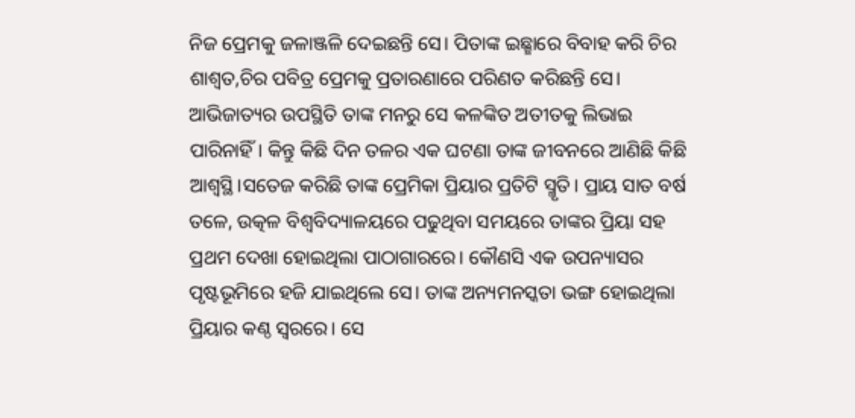ନିଜ ପ୍ରେମକୁ ଜଳାଞ୍ଜଳି ଦେଇଛନ୍ତି ସେ। ପିତାଙ୍କ ଇଛ୍ଛାରେ ବିବାହ କରି ଚିର ଶାଶ୍ବତ,ଚିର ପବିତ୍ର ପ୍ରେମକୁ ପ୍ରତାରଣାରେ ପରିଣତ କରିଛନ୍ତି ସେ।
ଆଭିଜାତ୍ୟର ଉପସ୍ଥିତି ତାଙ୍କ ମନରୁ ସେ କଳଙ୍କିତ ଅତୀତକୁ ଲିଭାଇ ପାରିନାହିଁ। କିନ୍ତୁ କିଛି ଦିନ ତଳର ଏକ ଘଟଣା ତାଙ୍କ ଜୀବନରେ ଆଣିଛି କିଛି ଆଶ୍ବସ୍ଥି।ସତେଜ କରିଛି ତାଙ୍କ ପ୍ରେମିକା ପ୍ରିୟାର ପ୍ରତିଟି ସ୍ମୃତି। ପ୍ରାୟ ସାତ ବର୍ଷ ତଳେ, ଉତ୍କଳ ବିଶ୍ବବିଦ୍ୟାଳୟରେ ପଢୁଥିବା ସମୟରେ ତାଙ୍କର ପ୍ରିୟା ସହ ପ୍ରଥମ ଦେଖା ହୋଇଥିଲା ପାଠାଗାରରେ। କୌଣସି ଏକ ଉପନ୍ୟାସର ପୃଷ୍ଟଭୂମିରେ ହଜି ଯାଇଥିଲେ ସେ। ତାଙ୍କ ଅନ୍ୟମନସ୍କତା ଭଙ୍ଗ ହୋଇଥିଲା ପ୍ରିୟାର କଣ୍ଠ ସ୍ବରରେ। ସେ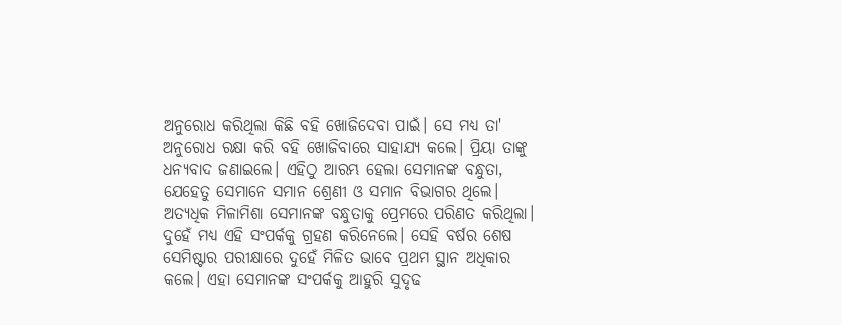ଅନୁରୋଧ କରିଥିଲା କିଛି ବହି ଖୋଜିଦେବା ପାଇଁ। ସେ ମଧ୍ୟ ତା' ଅନୁରୋଧ ରକ୍ଷା କରି ବହି ଖୋଜିବାରେ ସାହାଯ୍ୟ କଲେ। ପ୍ରିୟା ତାଙ୍କୁ ଧନ୍ୟବାଦ ଜଣାଇଲେ। ଏହିଠୁ ଆରମ୍ଭ ହେଲା ସେମାନଙ୍କ ବନ୍ଧୁତା, ଯେହେତୁ ସେମାନେ ସମାନ ଶ୍ରେଣୀ ଓ ସମାନ ବିଭାଗର ଥିଲେ। ଅତ୍ୟଧିକ ମିଳାମିଶା ସେମାନଙ୍କ ବନ୍ଧୁତାକୁ ପ୍ରେମରେ ପରିଣତ କରିଥିଲା। ଦୁହେଁ ମଧ୍ୟ ଏହି ସଂପର୍କକୁ ଗ୍ରହଣ କରିନେଲେ। ସେହି ବର୍ଷର ଶେଷ ସେମିଷ୍ଟାର ପରୀକ୍ଷାରେ ଦୁହେଁ ମିଳିତ ଭାବେ ପ୍ରଥମ ସ୍ଥାନ ଅଧିକାର କଲେ। ଏହା ସେମାନଙ୍କ ସଂପର୍କକୁ ଆହୁରି ସୁଦୃଢ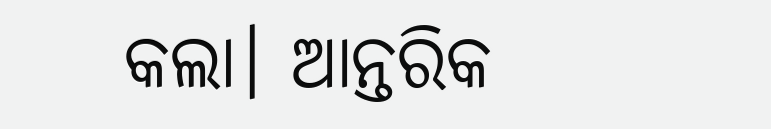କଲା। ଆନ୍ତରିକ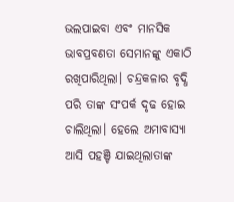ଭଲପାଇବା ଏବଂ ମାନସିକ ଭାବପ୍ରବଣତା ସେମାନଙ୍କୁ ଏକାଠି ରଖିପାରିଥିଲା। ଚନ୍ଦ୍ରକଳାର ବୃଦ୍ଧି ପରି ତାଙ୍କ ସଂପର୍କ ଦୃଢ ହୋଇ ଚାଲିଥିଲା। ହେଲେ ଅମାବାସ୍ୟା ଆସି ପହଞ୍ଚି ଯାଇଥିଲାତାଙ୍କ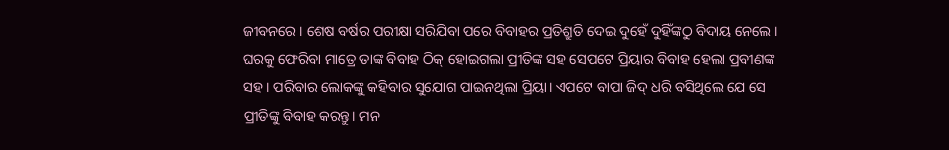ଜୀବନରେ। ଶେଷ ବର୍ଷର ପରୀକ୍ଷା ସରିଯିବା ପରେ ବିବାହର ପ୍ରତିଶ୍ରୁତି ଦେଇ ଦୁହେଁ ଦୁହିଁଙ୍କଠୁ ବିଦାୟ ନେଲେ।
ଘରକୁ ଫେରିବା ମାତ୍ରେ ତାଙ୍କ ବିବାହ ଠିକ୍ ହୋଇଗଲା ପ୍ରୀତିଙ୍କ ସହ ସେପଟେ ପ୍ରିୟାର ବିବାହ ହେଲା ପ୍ରବୀଣଙ୍କ ସହ। ପରିବାର ଲୋକଙ୍କୁ କହିବାର ସୁଯୋଗ ପାଇନଥିଲା ପ୍ରିୟା। ଏପଟେ ବାପା ଜିଦ୍ ଧରି ବସିଥିଲେ ଯେ ସେ ପ୍ରୀତିଙ୍କୁ ବିବାହ କରନ୍ତୁ। ମନ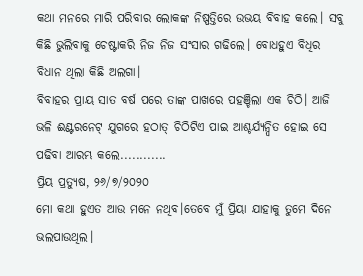କଥା ମନରେ ମାରି ପରିବାର ଲୋକଙ୍କ ନିଷ୍ପତ୍ତିରେ ଉଭୟ ବିବାହ କଲେ। ସବୁ କିଛି ଭୁଲିବାକୁ ଚେଷ୍ଟାକରି ନିଜ ନିଜ ସଂସାର ଗଢିଲେ। ବୋଧହୁଏ ବିଧିର ବିଧାନ ଥିଲା କିଛି ଅଲଗା।
ବିବାହର ପ୍ରାୟ ସାତ ବର୍ଷ ପରେ ତାଙ୍କ ପାଖରେ ପହଞ୍ଚିଲା ଏକ ଚିଠି। ଆଜି ଭଳି ଈଣ୍ଟରନେଟ୍ ଯୁଗରେ ହଠାତ୍ ଚିଠିଟିଏ ପାଇ ଆଶ୍ଚର୍ଯ୍ୟନ୍ନ୍ବିତ ହୋଇ ସେ ପଢିବା ଆରମ୍ଭ କଲେ............
ପ୍ରିୟ ପ୍ରତ୍ୟୁଷ, ୨୬/୭/୨୦୨୦
ମୋ କଥା ହୁଏତ ଆଉ ମନେ ନଥିବ।ତେବେ ମୁଁ ପ୍ରିୟା ଯାହାକୁ ତୁମେ ଦିନେ ଭଲପାଉଥିଲ।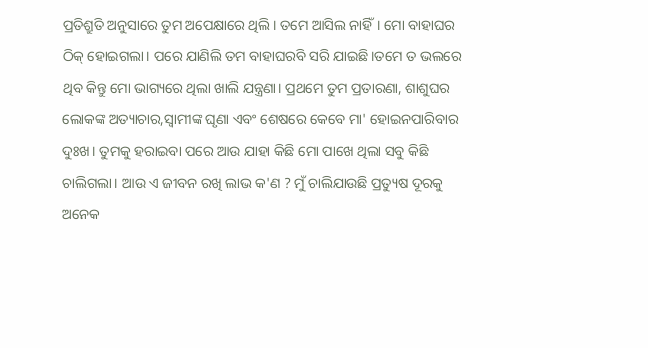ପ୍ରତିଶ୍ରୁତି ଅନୁସାରେ ତୁମ ଅପେକ୍ଷାରେ ଥିଲି। ତମେ ଆସିଲ ନାହିଁ। ମୋ ବାହାଘର ଠିକ୍ ହୋଇଗଲା। ପରେ ଯାଣିଲି ତମ ବାହାଘରବି ସରି ଯାଇଛି।ତମେ ତ ଭଲରେ ଥିବ କିନ୍ତୁ ମୋ ଭାଗ୍ୟରେ ଥିଲା ଖାଲି ଯନ୍ତ୍ରଣା। ପ୍ରଥମେ ତୁମ ପ୍ରତାରଣା, ଶାଶୁଘର ଲୋକଙ୍କ ଅତ୍ୟାଚାର,ସ୍ବାମୀଙ୍କ ଘୃଣା ଏବଂ ଶେଷରେ କେବେ ମା' ହୋଇନପାରିବାର ଦୁଃଖ। ତୁମକୁ ହରାଇବା ପରେ ଆଉ ଯାହା କିଛି ମୋ ପାଖେ ଥିଲା ସବୁ କିଛି ଚାଲିଗଲା। ଆଉ ଏ ଜୀବନ ରଖି ଲାଭ କ'ଣ ? ମୁଁ ଚାଲିଯାଉଛି ପ୍ରତ୍ୟୁଷ ଦୂରକୁ ଅନେକ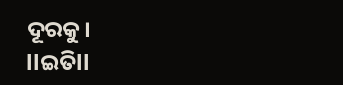ଦୂରକୁ।
llଇତିll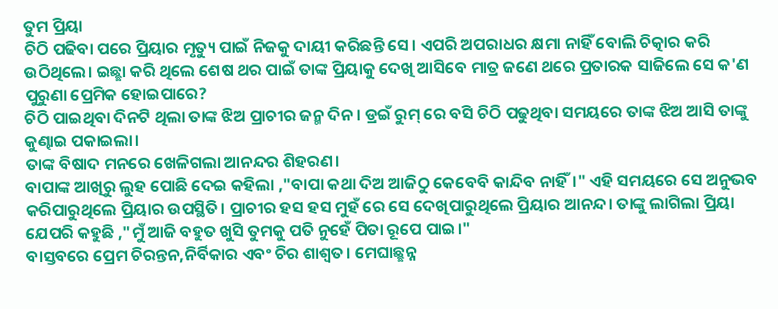ତୁମ ପ୍ରିୟା
ଚିଠି ପଢିବା ପରେ ପ୍ରିୟାର ମୃତ୍ୟୁ ପାଇଁ ନିଜକୁ ଦାୟୀ କରିଛନ୍ତି ସେ। ଏପରି ଅପରାଧର କ୍ଷମା ନାହିଁ ବୋଲି ଚିତ୍କାର କରି ଉଠିଥିଲେ। ଇଛ୍ଛା କରି ଥିଲେ ଶେଷ ଥର ପାଇଁ ତାଙ୍କ ପ୍ରିୟାକୁ ଦେଖି ଆସିବେ ମାତ୍ର ଜଣେ ଥରେ ପ୍ରତାରକ ସାଜିଲେ ସେ କ'ଣ ପୁରୁଣା ପ୍ରେମିକ ହୋଇପାରେ?
ଚିଠି ପାଇଥିବା ଦିନଟି ଥିଲା ତାଙ୍କ ଝିଅ ପ୍ରାଚୀର ଜନ୍ମ ଦିନ। ଡ୍ରଇଁ ରୁମ୍ ରେ ବସି ଚିଠି ପଢୁଥିବା ସମୟରେ ତାଙ୍କ ଝିଅ ଆସି ତାଙ୍କୁ କୁଣ୍ଢାଇ ପକାଇଲା।
ତାଙ୍କ ବିଷାଦ ମନରେ ଖେଳିଗଲା ଆନନ୍ଦର ଶିହରଣ।
ବାପାଙ୍କ ଆଖିରୁ ଲୁହ ପୋଛି ଦେଇ କହିଲା ,"ବାପା କଥା ଦିଅ ଆଜିଠୁ କେବେବି କାନ୍ଦିବ ନାହିଁ।" ଏହି ସମୟରେ ସେ ଅନୁଭବ କରିପାରୁଥିଲେ ପ୍ରିୟାର ଉପସ୍ଥିତି। ପ୍ରାଚୀର ହସ ହସ ମୁହଁ ରେ ସେ ଦେଖିପାରୁଥିଲେ ପ୍ରିୟାର ଆନନ୍ଦ। ତାଙ୍କୁ ଲାଗିଲା ପ୍ରିୟା ଯେପରି କହୁଛି ,"ମୁଁ ଆଜି ବହୁତ ଖୁସି ତୁମକୁ ପତି ନୁହେଁ ପିତା ରୂପେ ପାଇ।"
ବାସ୍ତବରେ ପ୍ରେମ ଚିରନ୍ତନ,ନିର୍ବିକାର ଏବଂ ଚିର ଶାଶ୍ବତ। ମେଘାଛ୍ଛନ୍ନ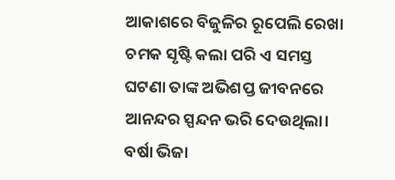ଆକାଶରେ ବିଜୁଳିର ରୂପେଲି ରେଖା ଚମକ ସୃଷ୍ଟି କଲା ପରି ଏ ସମସ୍ତ ଘଟଣା ତାଙ୍କ ଅଭିଶପ୍ତ ଜୀବନରେ ଆନନ୍ଦର ସ୍ପନ୍ଦନ ଭରି ଦେଉଥିଲା। ବର୍ଷା ଭିଜା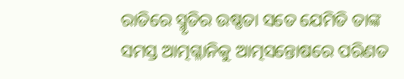ରାତିରେ ସ୍ମୃତିର ଉଷ୍ଣତା ସତେ ଯେମିତି ତାଙ୍କ ସମସ୍ତ ଆତ୍ମଗ୍ଳାନିକୁ ଆତ୍ମସନ୍ତୋଷରେ ପରିଣତ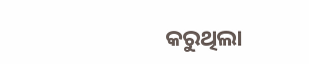କରୁଥିଲା